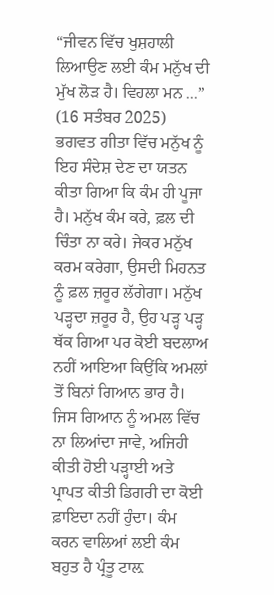“ਜੀਵਨ ਵਿੱਚ ਖੁਸ਼ਹਾਲੀ ਲਿਆਉਣ ਲਈ ਕੰਮ ਮਨੁੱਖ ਦੀ ਮੁੱਖ ਲੋੜ ਹੈ। ਵਿਹਲਾ ਮਨ ...”
(16 ਸਤੰਬਰ 2025)
ਭਗਵਤ ਗੀਤਾ ਵਿੱਚ ਮਨੁੱਖ ਨੂੰ ਇਹ ਸੰਦੇਸ਼ ਦੇਣ ਦਾ ਯਤਨ ਕੀਤਾ ਗਿਆ ਕਿ ਕੰਮ ਹੀ ਪੂਜਾ ਹੈ। ਮਨੁੱਖ ਕੰਮ ਕਰੇ, ਫ਼ਲ ਦੀ ਚਿੰਤਾ ਨਾ ਕਰੇ। ਜੇਕਰ ਮਨੁੱਖ ਕਰਮ ਕਰੇਗਾ, ਉਸਦੀ ਮਿਹਨਤ ਨੂੰ ਫ਼ਲ ਜ਼ਰੂਰ ਲੱਗੇਗਾ। ਮਨੁੱਖ ਪੜ੍ਹਦਾ ਜ਼ਰੂਰ ਹੈ, ਉਹ ਪੜ੍ਹ ਪੜ੍ਹ ਥੱਕ ਗਿਆ ਪਰ ਕੋਈ ਬਦਲਾਅ ਨਹੀਂ ਆਇਆ ਕਿਉਂਕਿ ਅਮਲਾਂ ਤੋਂ ਬਿਨਾਂ ਗਿਆਨ ਭਾਰ ਹੈ। ਜਿਸ ਗਿਆਨ ਨੂੰ ਅਮਲ ਵਿੱਚ ਨਾ ਲਿਆਂਦਾ ਜਾਵੇ, ਅਜਿਹੀ ਕੀਤੀ ਹੋਈ ਪੜ੍ਹਾਈ ਅਤੇ ਪ੍ਰਾਪਤ ਕੀਤੀ ਡਿਗਰੀ ਦਾ ਕੋਈ ਫ਼ਾਇਦਾ ਨਹੀਂ ਹੁੰਦਾ। ਕੰਮ ਕਰਨ ਵਾਲਿਆਂ ਲਈ ਕੰਮ ਬਹੁਤ ਹੈ ਪ੍ਰੰਤੂ ਟਾਲ਼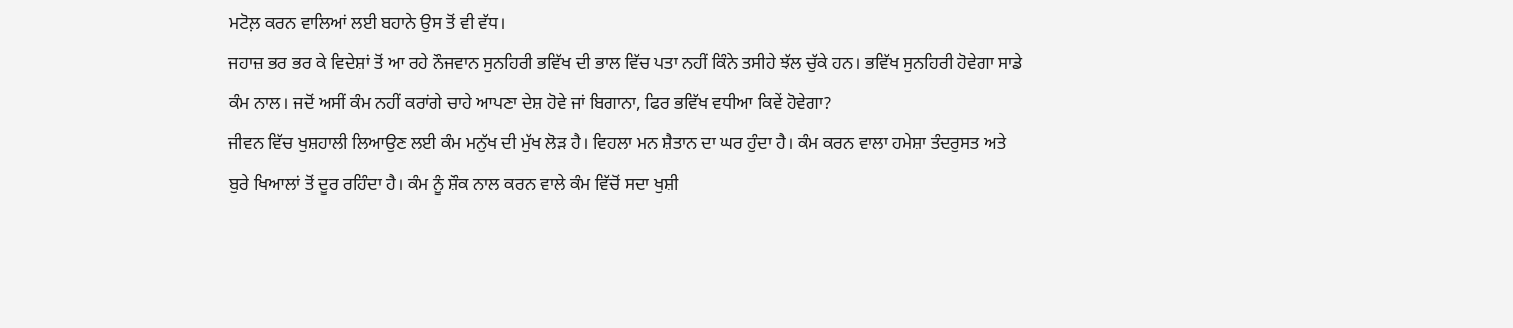ਮਟੋਲ਼ ਕਰਨ ਵਾਲਿਆਂ ਲਈ ਬਹਾਨੇ ਉਸ ਤੋਂ ਵੀ ਵੱਧ।
ਜਹਾਜ਼ ਭਰ ਭਰ ਕੇ ਵਿਦੇਸ਼ਾਂ ਤੋਂ ਆ ਰਹੇ ਨੌਜਵਾਨ ਸੁਨਹਿਰੀ ਭਵਿੱਖ ਦੀ ਭਾਲ ਵਿੱਚ ਪਤਾ ਨਹੀਂ ਕਿੰਨੇ ਤਸੀਹੇ ਝੱਲ ਚੁੱਕੇ ਹਨ। ਭਵਿੱਖ ਸੁਨਹਿਰੀ ਹੋਵੇਗਾ ਸਾਡੇ ਕੰਮ ਨਾਲ। ਜਦੋਂ ਅਸੀਂ ਕੰਮ ਨਹੀਂ ਕਰਾਂਗੇ ਚਾਹੇ ਆਪਣਾ ਦੇਸ਼ ਹੋਵੇ ਜਾਂ ਬਿਗਾਨਾ, ਫਿਰ ਭਵਿੱਖ ਵਧੀਆ ਕਿਵੇਂ ਹੋਵੇਗਾ?
ਜੀਵਨ ਵਿੱਚ ਖੁਸ਼ਹਾਲੀ ਲਿਆਉਣ ਲਈ ਕੰਮ ਮਨੁੱਖ ਦੀ ਮੁੱਖ ਲੋੜ ਹੈ। ਵਿਹਲਾ ਮਨ ਸ਼ੈਤਾਨ ਦਾ ਘਰ ਹੁੰਦਾ ਹੈ। ਕੰਮ ਕਰਨ ਵਾਲਾ ਹਮੇਸ਼ਾ ਤੰਦਰੁਸਤ ਅਤੇ ਬੁਰੇ ਖਿਆਲਾਂ ਤੋਂ ਦੂਰ ਰਹਿੰਦਾ ਹੈ। ਕੰਮ ਨੂੰ ਸ਼ੌਕ ਨਾਲ ਕਰਨ ਵਾਲੇ ਕੰਮ ਵਿੱਚੋਂ ਸਦਾ ਖੁਸ਼ੀ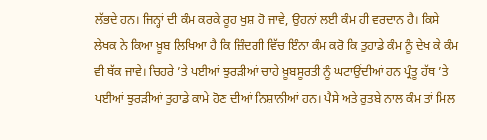ਲੱਭਦੇ ਹਨ। ਜਿਨ੍ਹਾਂ ਦੀ ਕੰਮ ਕਰਕੇ ਰੂਹ ਖੁਸ਼ ਹੋ ਜਾਵੇ, ਉਹਨਾਂ ਲਈ ਕੰਮ ਹੀ ਵਰਦਾਨ ਹੈ। ਕਿਸੇ ਲੇਖਕ ਨੇ ਕਿਆ ਖ਼ੂਬ ਲਿਖਿਆ ਹੈ ਕਿ ਜ਼ਿੰਦਗੀ ਵਿੱਚ ਇੰਨਾ ਕੰਮ ਕਰੋ ਕਿ ਤੁਹਾਡੇ ਕੰਮ ਨੂੰ ਦੇਖ ਕੇ ਕੰਮ ਵੀ ਥੱਕ ਜਾਵੇ। ਚਿਹਰੇ ’ਤੇ ਪਈਆਂ ਝੁਰੜੀਆਂ ਚਾਹੇ ਖ਼ੂਬਸੂਰਤੀ ਨੂੰ ਘਟਾਉਂਦੀਆਂ ਹਨ ਪ੍ਰੰਤੂ ਹੱਥ ’ਤੇ ਪਈਆਂ ਝੁਰੜੀਆਂ ਤੁਹਾਡੇ ਕਾਮੇ ਹੋਣ ਦੀਆਂ ਨਿਸ਼ਾਨੀਆਂ ਹਨ। ਪੈਸੇ ਅਤੇ ਰੁਤਬੇ ਨਾਲ ਕੰਮ ਤਾਂ ਮਿਲ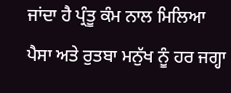ਜਾਂਦਾ ਹੈ ਪ੍ਰੰਤੂ ਕੰਮ ਨਾਲ ਮਿਲਿਆ ਪੈਸਾ ਅਤੇ ਰੁਤਬਾ ਮਨੁੱਖ ਨੂੰ ਹਰ ਜਗ੍ਹਾ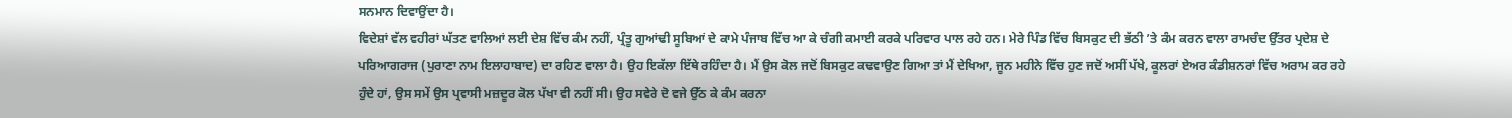ਸਨਮਾਨ ਦਿਵਾਉਂਦਾ ਹੈ।
ਵਿਦੇਸ਼ਾਂ ਵੱਲ ਵਹੀਰਾਂ ਘੱਤਣ ਵਾਲਿਆਂ ਲਈ ਦੇਸ਼ ਵਿੱਚ ਕੰਮ ਨਹੀਂ, ਪ੍ਰੰਤੂ ਗੁਆਂਢੀ ਸੂਬਿਆਂ ਦੇ ਕਾਮੇ ਪੰਜਾਬ ਵਿੱਚ ਆ ਕੇ ਚੰਗੀ ਕਮਾਈ ਕਰਕੇ ਪਰਿਵਾਰ ਪਾਲ ਰਹੇ ਹਨ। ਮੇਰੇ ਪਿੰਡ ਵਿੱਚ ਬਿਸਕੁਟ ਦੀ ਭੱਠੀ ’ਤੇ ਕੰਮ ਕਰਨ ਵਾਲਾ ਰਾਮਚੰਦ ਉੱਤਰ ਪ੍ਰਦੇਸ਼ ਦੇ ਪਰਿਆਗਰਾਜ (ਪੁਰਾਣਾ ਨਾਮ ਇਲਾਹਾਬਾਦ) ਦਾ ਰਹਿਣ ਵਾਲਾ ਹੈ। ਉਹ ਇਕੱਲਾ ਇੱਥੇ ਰਹਿੰਦਾ ਹੈ। ਮੈਂ ਉਸ ਕੋਲ ਜਦੋਂ ਬਿਸਕੁਟ ਕਢਵਾਉਣ ਗਿਆ ਤਾਂ ਮੈਂ ਦੇਖਿਆ, ਜੂਨ ਮਹੀਨੇ ਵਿੱਚ ਹੁਣ ਜਦੋਂ ਅਸੀਂ ਪੱਖੇ, ਕੂਲਰਾਂ ਏਅਰ ਕੰਡੀਸ਼ਨਰਾਂ ਵਿੱਚ ਅਰਾਮ ਕਰ ਰਹੇ ਹੁੰਦੇ ਹਾਂ, ਉਸ ਸਮੇਂ ਉਸ ਪ੍ਰਵਾਸੀ ਮਜ਼ਦੂਰ ਕੋਲ ਪੱਖਾ ਵੀ ਨਹੀਂ ਸੀ। ਉਹ ਸਵੇਰੇ ਦੋ ਵਜੇ ਉੱਠ ਕੇ ਕੰਮ ਕਰਨਾ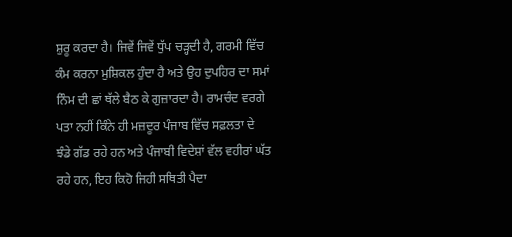ਸ਼ੁਰੂ ਕਰਦਾ ਹੈ। ਜਿਵੇਂ ਜਿਵੇਂ ਧੁੱਪ ਚੜ੍ਹਦੀ ਹੈ, ਗਰਮੀ ਵਿੱਚ ਕੰਮ ਕਰਨਾ ਮੁਸ਼ਿਕਲ ਹੁੰਦਾ ਹੈ ਅਤੇ ਉਹ ਦੁਪਹਿਰ ਦਾ ਸਮਾਂ ਨਿੰਮ ਦੀ ਛਾਂ ਥੱਲੇ ਬੈਠ ਕੇ ਗੁਜ਼ਾਰਦਾ ਹੈ। ਰਾਮਚੰਦ ਵਰਗੇ ਪਤਾ ਨਹੀਂ ਕਿੰਨੇ ਹੀ ਮਜ਼ਦੂਰ ਪੰਜਾਬ ਵਿੱਚ ਸਫ਼ਲਤਾ ਦੇ ਝੰਡੇ ਗੱਡ ਰਹੇ ਹਨ ਅਤੇ ਪੰਜਾਬੀ ਵਿਦੇਸ਼ਾਂ ਵੱਲ ਵਹੀਰਾਂ ਘੱਤ ਰਹੇ ਹਨ, ਇਹ ਕਿਹੋ ਜਿਹੀ ਸਥਿਤੀ ਪੈਦਾ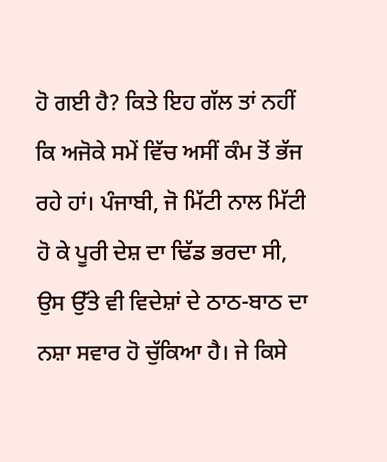ਹੋ ਗਈ ਹੈ? ਕਿਤੇ ਇਹ ਗੱਲ ਤਾਂ ਨਹੀਂ ਕਿ ਅਜੋਕੇ ਸਮੇਂ ਵਿੱਚ ਅਸੀਂ ਕੰਮ ਤੋਂ ਭੱਜ ਰਹੇ ਹਾਂ। ਪੰਜਾਬੀ, ਜੋ ਮਿੱਟੀ ਨਾਲ ਮਿੱਟੀ ਹੋ ਕੇ ਪੂਰੀ ਦੇਸ਼ ਦਾ ਢਿੱਡ ਭਰਦਾ ਸੀ, ਉਸ ਉੱਤੇ ਵੀ ਵਿਦੇਸ਼ਾਂ ਦੇ ਠਾਠ-ਬਾਠ ਦਾ ਨਸ਼ਾ ਸਵਾਰ ਹੋ ਚੁੱਕਿਆ ਹੈ। ਜੇ ਕਿਸੇ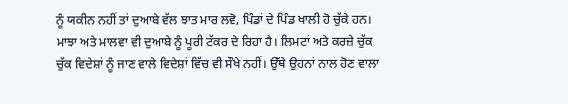ਨੂੰ ਯਕੀਨ ਨਹੀਂ ਤਾਂ ਦੁਆਬੇ ਵੱਲ ਝਾਤ ਮਾਰ ਲਵੋ, ਪਿੰਡਾਂ ਦੇ ਪਿੰਡ ਖਾਲੀ ਹੋ ਚੁੱਕੇ ਹਨ। ਮਾਝਾ ਅਤੇ ਮਾਲਵਾ ਵੀ ਦੁਆਬੇ ਨੂੰ ਪੂਰੀ ਟੱਕਰ ਦੇ ਰਿਹਾ ਹੈ। ਲਿਮਟਾਂ ਅਤੇ ਕਰਜ਼ੇ ਚੁੱਕ ਚੁੱਕ ਵਿਦੇਸ਼ਾਂ ਨੂੰ ਜਾਣ ਵਾਲੇ ਵਿਦੇਸ਼ਾਂ ਵਿੱਚ ਵੀ ਸੌਖੇ ਨਹੀਂ। ਉੱਥੇ ਉਹਨਾਂ ਨਾਲ ਹੋਣ ਵਾਲਾ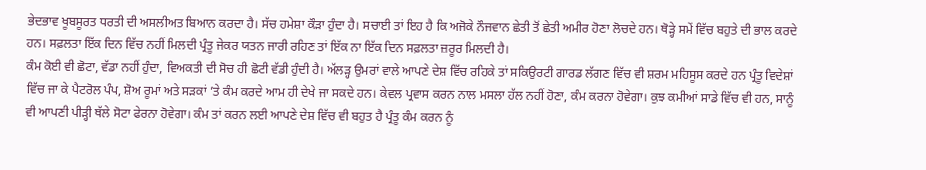ਭੇਦਭਾਵ ਖੂਬਸੂਰਤ ਧਰਤੀ ਦੀ ਅਸਲੀਅਤ ਬਿਆਨ ਕਰਦਾ ਹੈ। ਸੱਚ ਹਮੇਸ਼ਾ ਕੌੜਾ ਹੁੰਦਾ ਹੈ। ਸਚਾਈ ਤਾਂ ਇਹ ਹੈ ਕਿ ਅਜੋਕੇ ਨੌਜਵਾਨ ਛੇਤੀ ਤੋਂ ਛੇਤੀ ਅਮੀਰ ਹੋਣਾ ਲੋਚਦੇ ਹਨ। ਥੋੜ੍ਹੇ ਸਮੇਂ ਵਿੱਚ ਬਹੁਤੇ ਦੀ ਭਾਲ ਕਰਦੇ ਹਨ। ਸਫ਼ਲਤਾ ਇੱਕ ਦਿਨ ਵਿੱਚ ਨਹੀਂ ਮਿਲਦੀ ਪ੍ਰੰਤੂ ਜੇਕਰ ਯਤਨ ਜਾਰੀ ਰਹਿਣ ਤਾਂ ਇੱਕ ਨਾ ਇੱਕ ਦਿਨ ਸਫ਼ਲਤਾ ਜ਼ਰੂਰ ਮਿਲਦੀ ਹੈ।
ਕੰਮ ਕੋਈ ਵੀ ਛੋਟਾ, ਵੱਡਾ ਨਹੀਂ ਹੁੰਦਾ, ਵਿਅਕਤੀ ਦੀ ਸੋਚ ਹੀ ਛੋਟੀ ਵੱਡੀ ਹੁੰਦੀ ਹੈ। ਅੱਲੜ੍ਹ ਉਮਰਾਂ ਵਾਲੇ ਆਪਣੇ ਦੇਸ਼ ਵਿੱਚ ਰਹਿਕੇ ਤਾਂ ਸਕਿਉਰਟੀ ਗਾਰਡ ਲੱਗਣ ਵਿੱਚ ਵੀ ਸ਼ਰਮ ਮਹਿਸੂਸ ਕਰਦੇ ਹਨ ਪ੍ਰੰਤੂ ਵਿਦੇਸ਼ਾਂ ਵਿੱਚ ਜਾ ਕੇ ਪੈਟਰੋਲ ਪੰਪ, ਸ਼ੋਅ ਰੂਮਾਂ ਅਤੇ ਸੜਕਾਂ ’ਤੇ ਕੰਮ ਕਰਦੇ ਆਮ ਹੀ ਦੇਖੇ ਜਾ ਸਕਦੇ ਹਨ। ਕੇਵਲ ਪ੍ਰਵਾਸ ਕਰਨ ਨਾਲ ਮਸਲਾ ਹੱਲ ਨਹੀਂ ਹੋਣਾ, ਕੰਮ ਕਰਨਾ ਹੋਵੇਗਾ। ਕੁਝ ਕਮੀਆਂ ਸਾਡੇ ਵਿੱਚ ਵੀ ਹਨ, ਸਾਨੂੰ ਵੀ ਆਪਣੀ ਪੀੜ੍ਹੀ ਥੱਲੇ ਸੋਟਾ ਫੇਰਨਾ ਹੋਵੇਗਾ। ਕੰਮ ਤਾਂ ਕਰਨ ਲਈ ਆਪਣੇ ਦੇਸ਼ ਵਿੱਚ ਵੀ ਬਹੁਤ ਹੈ ਪ੍ਰੰਤੂ ਕੰਮ ਕਰਨ ਨੂੰ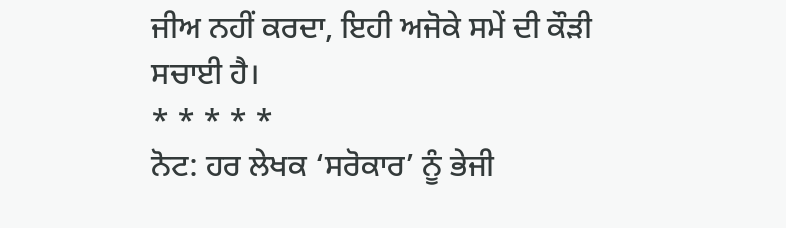ਜੀਅ ਨਹੀਂ ਕਰਦਾ, ਇਹੀ ਅਜੋਕੇ ਸਮੇਂ ਦੀ ਕੌੜੀ ਸਚਾਈ ਹੈ।
* * * * *
ਨੋਟ: ਹਰ ਲੇਖਕ ‘ਸਰੋਕਾਰ’ ਨੂੰ ਭੇਜੀ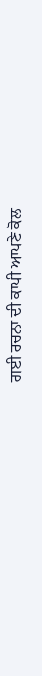ਗਈ ਰਚਨਾ ਦੀ ਕਾਪੀ ਆਪਣੇ ਕੋਲ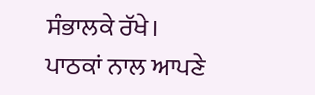ਸੰਭਾਲਕੇ ਰੱਖੇ।
ਪਾਠਕਾਂ ਨਾਲ ਆਪਣੇ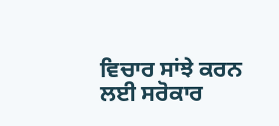ਵਿਚਾਰ ਸਾਂਝੇ ਕਰਨ ਲਈ ਸਰੋਕਾਰ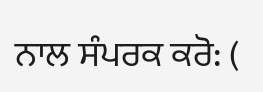ਨਾਲ ਸੰਪਰਕ ਕਰੋ: (